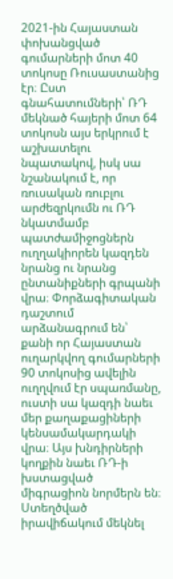2021-ին Հայաստան փոխանցված գումարների մոտ 40 տոկոսը Ռուսաստանից էր։ Ըստ գնահատումների՝ ՌԴ մեկնած հայերի մոտ 64 տոկոսն այս երկրում է աշխատելու նպատակով, իսկ սա նշանակում է, որ ռուսական ռուբլու արժեզրկումն ու ՌԴ նկատմամբ պատժամիջոցներն ուղղակիորեն կազդեն նրանց ու նրանց ընտանիքների գրպանի վրա։ Փորձագիտական դաշտում արձանագրում են՝ քանի որ Հայաստան ուղարկվող գումարների 90 տոկոսից ավելին ուղղվում էր սպառմանը, ուստի սա կազդի նաեւ մեր քաղաքացիների կենսամակարդակի վրա։ Այս խնդիրների կողքին նաեւ ՌԴ-ի խստացված միգրացիոն նորմերն են։ Ստեղծված իրավիճակում մեկնել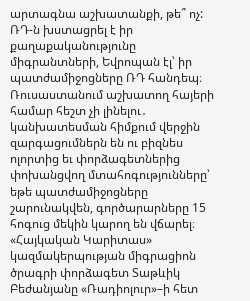արտագնա աշխատանքի, թե՞ ոչ:
ՌԴ-ն խստացրել է իր քաղաքականությունը միգրանտների, Եվրոպան էլ՝ իր պատժամիջոցները ՌԴ հանդեպ։ Ռուսաստանում աշխատող հայերի համար հեշտ չի լինելու․ կանխատեսման հիմքում վերջին զարգացումներն են ու բիզնես ոլորտից եւ փորձագետներից փոխանցվող մտահոգությունները՝ եթե պատժամիջոցները շարունակվեն, գործարարները 15 հոգուց մեկին կարող են վճարել։ «Հայկական Կարիտաս» կազմակերպության միգրացիոն ծրագրի փորձագետ Տաթևիկ Բեժանյանը «Ռադիոլուր»–ի հետ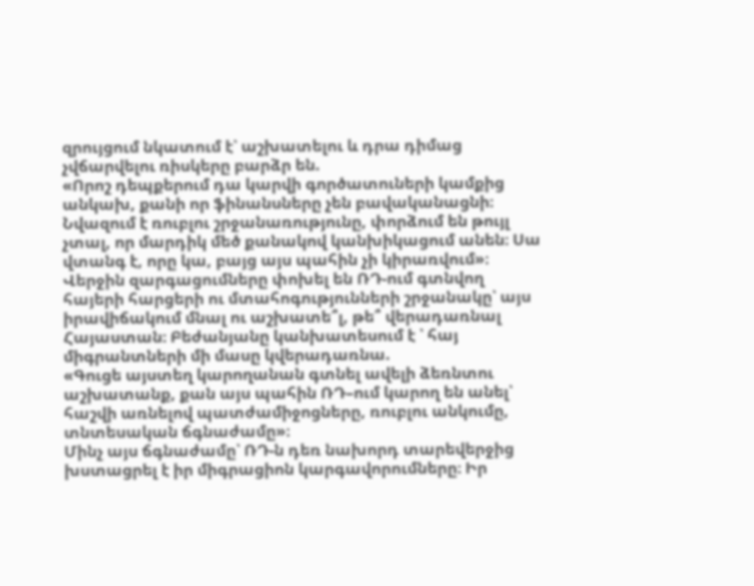զրույցում նկատում է՝ աշխատելու և դրա դիմաց չվճարվելու ռիսկերը բարձր են.
«Որոշ դեպքերում դա կարվի գործատուների կամքից անկախ, քանի որ ֆինանսները չեն բավականացնի։ Նվազում է ռուբլու շրջանառությունը, փորձում են թույլ չտալ, որ մարդիկ մեծ քանակով կանխիկացում անեն։ Սա վտանգ է, որը կա, բայց այս պահին չի կիրառվում»։
Վերջին զարգացումները փոխել են ՌԴ-ում գտնվող հայերի հարցերի ու մտահոգությունների շրջանակը՝ այս իրավիճակում մնալ ու աշխատե՞լ, թե՞ վերադառնալ Հայաստան։ Բեժանյանը կանխատեսում է ՝ հայ միգրանտների մի մասը կվերադառնա.
«Գուցե այստեղ կարողանան գտնել ավելի ձեռնտու աշխատանք, քան այս պահին ՌԴ–ում կարող են անել՝ հաշվի առնելով պատժամիջոցները, ռուբլու անկումը, տնտեսական ճգնաժամը»։
Մինչ այս ճգնաժամը՝ ՌԴ-ն դեռ նախորդ տարեվերջից խստացրել է իր միգրացիոն կարգավորումները։ Իր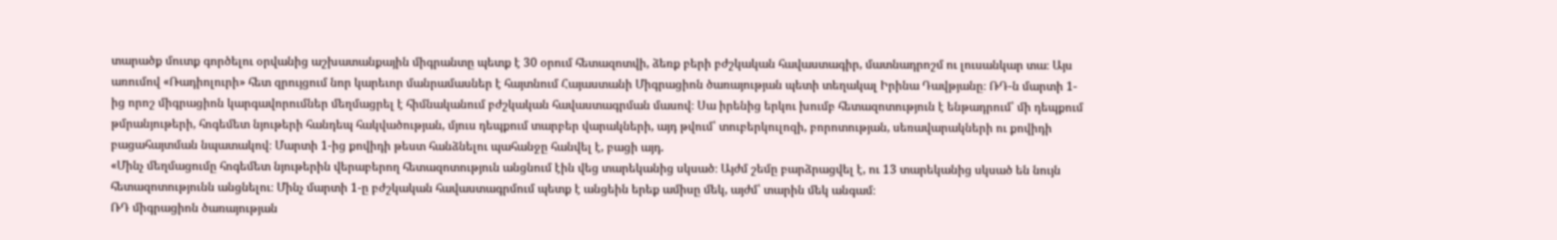տարածք մուտք գործելու օրվանից աշխատանքային միգրանտը պետք է 30 օրում հետազոտվի, ձեռք բերի բժշկական հավաստագիր, մատնադրոշմ ու լուսանկար տա։ Այս առումով «Ռադիոլուրի» հետ զրույցում նոր կարեւոր մանրամասներ է հայտնում Հայաստանի Միգրացիոն ծառայության պետի տեղակալ Իրինա Դավթյանը։ ՌԴ-ն մարտի 1-ից որոշ միգրացիոն կարգավորումներ մեղմացրել է հիմնականում բժշկական հավաստագրման մասով։ Սա իրենից երկու խումբ հետազոտություն է ենթադրում՝ մի դեպքում թմրանյութերի, հոգեմետ նյութերի հանդեպ հակվածության, մյուս դեպքում տարբեր վարակների, այդ թվում՝ տուբերկուլոզի, բորոտության, սեռավարակների ու քովիդի բացահայտման նպատակով։ Մարտի 1-ից քովիդի թեստ հանձնելու պահանջը հանվել է, բացի այդ.
«Մինչ մեղմացումը հոգեմետ նյութերին վերաբերող հետազոտություն անցնում էին վեց տարեկանից սկսած։ Այժմ շեմը բարձրացվել է, ու 13 տարեկանից սկսած են նույն հետազոտությունն անցնելու։ Մինչ մարտի 1-ը բժշկական հավաստագրմում պետք է անցեին երեք ամիսը մեկ, այժմ՝ տարին մեկ անգամ։
ՌԴ միգրացիոն ծառայության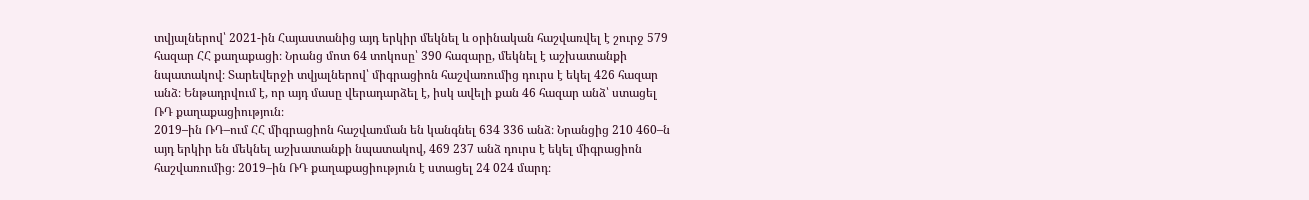տվյալներով՝ 2021-ին Հայաստանից այդ երկիր մեկնել և օրինական հաշվառվել է շուրջ 579 հազար ՀՀ քաղաքացի։ Նրանց մոտ 64 տոկոսը՝ 390 հազարը, մեկնել է աշխատանքի նպատակով։ Տարեվերջի տվյալներով՝ միգրացիոն հաշվառումից դուրս է եկել 426 հազար անձ։ Ենթադրվում է, որ այդ մասը վերադարձել է, իսկ ավելի քան 46 հազար անձ՝ ստացել ՌԴ քաղաքացիություն։
2019–ին ՌԴ–ում ՀՀ միգրացիոն հաշվառման են կանգնել 634 336 անձ։ Նրանցից 210 460–ն այդ երկիր են մեկնել աշխատանքի նպատակով, 469 237 անձ դուրս է եկել միգրացիոն հաշվառումից։ 2019–ին ՌԴ քաղաքացիություն է ստացել 24 024 մարդ։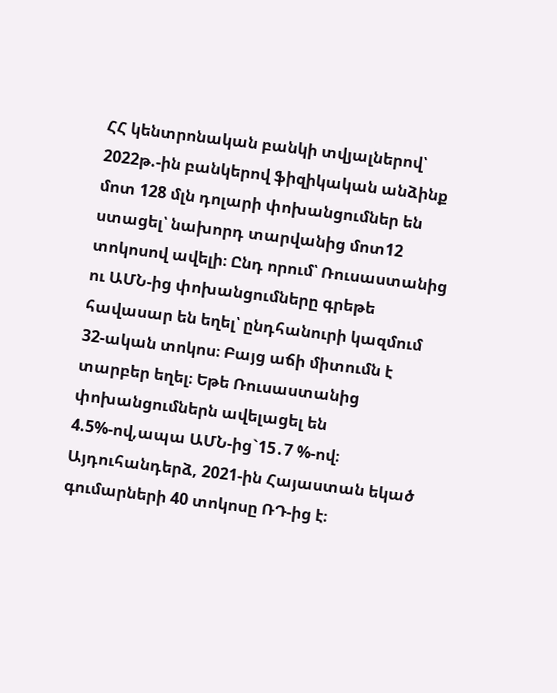ՀՀ կենտրոնական բանկի տվյալներով՝ 2022թ.-ին բանկերով ֆիզիկական անձինք մոտ 128 մլն դոլարի փոխանցումներ են ստացել՝ նախորդ տարվանից մոտ12 տոկոսով ավելի։ Ընդ որում՝ Ռուսաստանից ու ԱՄՆ-ից փոխանցումները գրեթե հավասար են եղել՝ ընդհանուրի կազմում 32-ական տոկոս։ Բայց աճի միտումն է տարբեր եղել։ Եթե Ռուսաստանից փոխանցումներն ավելացել են 4.5%-ով,ապա ԱՄՆ-ից`15․7 %-ով։ Այդուհանդերձ, 2021-ին Հայաստան եկած գումարների 40 տոկոսը ՌԴ-ից է։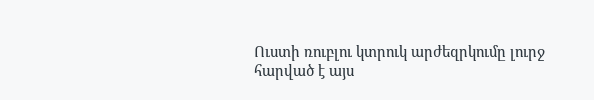Ուստի ռուբլու կտրուկ արժեզրկումը լուրջ հարված է այս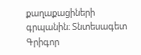քաղաքացիների գրպանին։ Տնտեսագետ Գրիգոր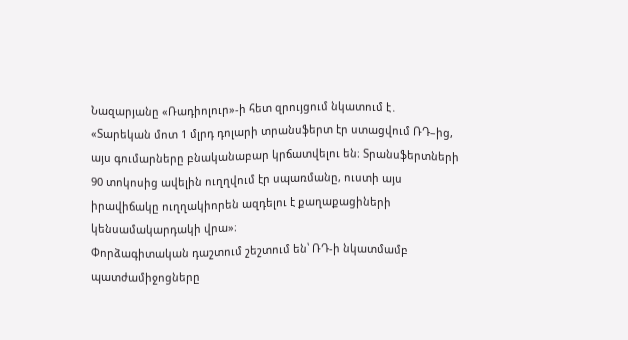Նազարյանը «Ռադիոլուր»-ի հետ զրույցում նկատում է․
«Տարեկան մոտ 1 մլրդ դոլարի տրանսֆերտ էր ստացվում ՌԴ–ից, այս գումարները բնականաբար կրճատվելու են։ Տրանսֆերտների 90 տոկոսից ավելին ուղղվում էր սպառմանը, ուստի այս իրավիճակը ուղղակիորեն ազդելու է քաղաքացիների կենսամակարդակի վրա»։
Փորձագիտական դաշտում շեշտում են՝ ՌԴ-ի նկատմամբ պատժամիջոցները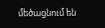մեծացնում են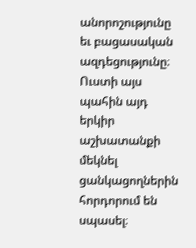անորոշությունը եւ բացասական ազդեցությունը։ Ուստի այս պահին այդ երկիր աշխատանքի մեկնել ցանկացողներին հորդորում են սպասել։